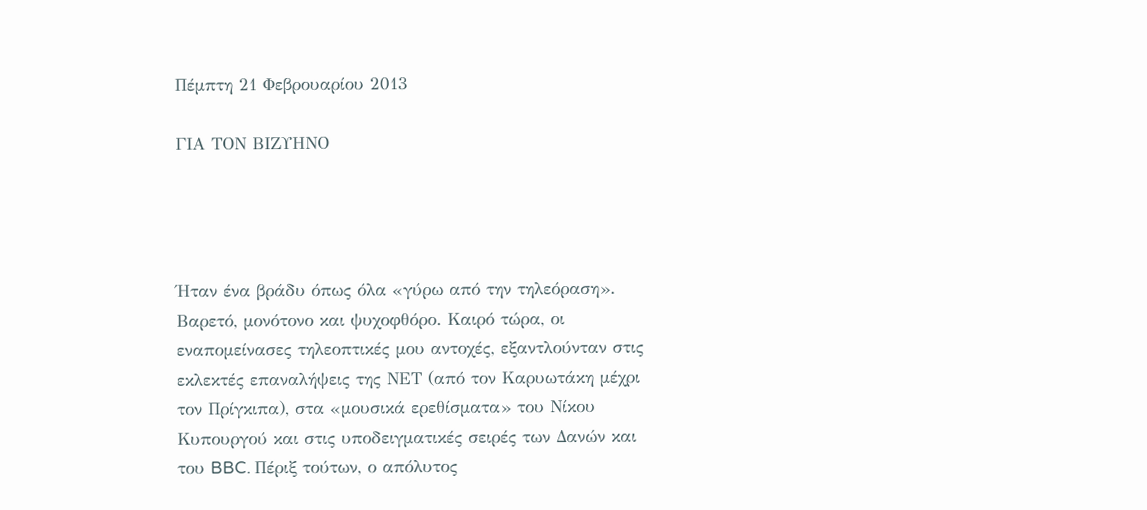Πέμπτη 21 Φεβρουαρίου 2013

ΓΙΑ ΤΟΝ ΒΙΖΥΗΝΟ




Ήταν ένα βράδυ όπως όλα «γύρω από την τηλεόραση». Βαρετό, μονότονο και ψυχοφθόρο. Καιρό τώρα, οι εναπομείνασες τηλεοπτικές μου αντοχές, εξαντλούνταν στις εκλεκτές επαναλήψεις της ΝΕΤ (από τον Καρυωτάκη μέχρι τον Πρίγκιπα), στα «μουσικά ερεθίσματα» του Νίκου Κυπουργού και στις υποδειγματικές σειρές των Δανών και του BBC. Πέριξ τούτων, ο απόλυτος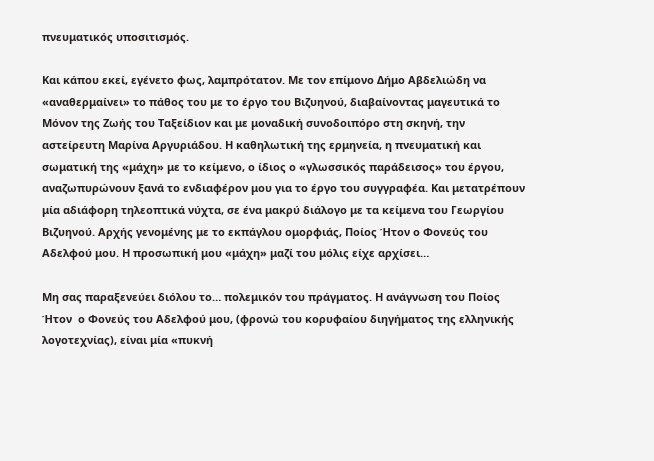πνευματικός υποσιτισμός.

Και κάπου εκεί, εγένετο φως, λαμπρότατον. Με τον επίμονο Δήμο Αβδελιώδη να «αναθερμαίνει» το πάθος του με το έργο του Βιζυηνού, διαβαίνοντας μαγευτικά το Μόνον της Ζωής του Ταξείδιον και με μοναδική συνοδοιπόρο στη σκηνή, την αστείρευτη Μαρίνα Αργυριάδου. Η καθηλωτική της ερμηνεία, η πνευματική και σωματική της «μάχη» με το κείμενο, ο ίδιος ο «γλωσσικός παράδεισος» του έργου, αναζωπυρώνουν ξανά το ενδιαφέρον μου για το έργο του συγγραφέα. Και μετατρέπουν μία αδιάφορη τηλεοπτικά νύχτα, σε ένα μακρύ διάλογο με τα κείμενα του Γεωργίου Βιζυηνού. Αρχής γενομένης με το εκπάγλου ομορφιάς, Ποίος Ήτον ο Φονεύς του Αδελφού μου. Η προσωπική μου «μάχη» μαζί του μόλις είχε αρχίσει…

Μη σας παραξενεύει διόλου το… πολεμικόν του πράγματος. Η ανάγνωση του Ποίος Ήτον  ο Φονεύς του Αδελφού μου, (φρονώ του κορυφαίου διηγήματος της ελληνικής λογοτεχνίας), είναι μία «πυκνή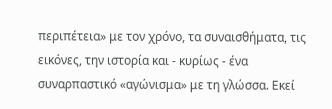περιπέτεια» με τον χρόνο, τα συναισθήματα, τις εικόνες, την ιστορία και - κυρίως - ένα συναρπαστικό «αγώνισμα» με τη γλώσσα. Εκεί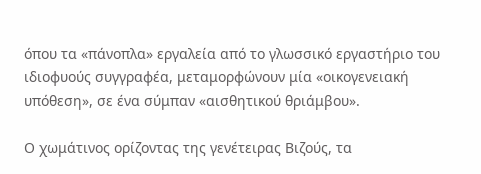όπου τα «πάνοπλα» εργαλεία από το γλωσσικό εργαστήριο του ιδιοφυούς συγγραφέα, μεταμορφώνουν μία «οικογενειακή υπόθεση», σε ένα σύμπαν «αισθητικού θριάμβου».

Ο χωμάτινος ορίζοντας της γενέτειρας Βιζούς, τα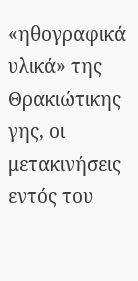«ηθογραφικά υλικά» της Θρακιώτικης γης, οι μετακινήσεις εντός του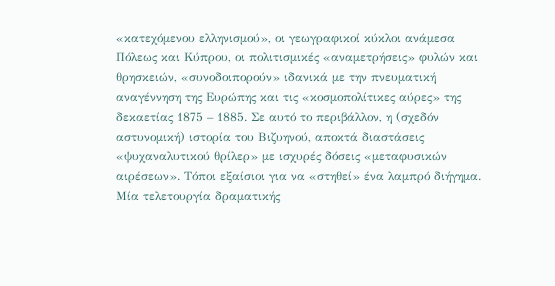«κατεχόμενου ελληνισμού», οι γεωγραφικοί κύκλοι ανάμεσα Πόλεως και Κύπρου, οι πολιτισμικές «αναμετρήσεις» φυλών και  θρησκειών, «συνοδοιπορούν» ιδανικά με την πνευματική αναγέννηση της Ευρώπης και τις «κοσμοπολίτικες αύρες» της δεκαετίας 1875 – 1885. Σε αυτό το περιβάλλον, η (σχεδόν αστυνομική) ιστορία του Βιζυηνού, αποκτά διαστάσεις «ψυχαναλυτικού θρίλερ» με ισχυρές δόσεις «μεταφυσικών αιρέσεων». Τόποι εξαίσιοι για να «στηθεί» ένα λαμπρό διήγημα. Μία τελετουργία δραματικής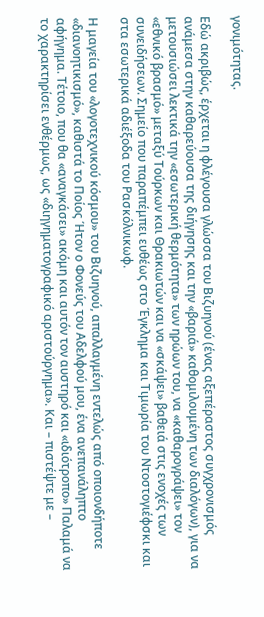γονιμότητας.

Εδώ ακριβώς, έρχεται η φλέγουσα γλώσσα του Βιζυηνού (ένας αξεπέραστος συγχρονισμός ανάμεσα στην καθαρεύουσα της διήγησης και την «βαριά» καθομιλουμένη των διαλόγων), για να μετουσιώσει λεκτικά την «εσωτερική θερμότητα» των ηρώων του, να «καθαρογράψει» τον «εθνικό βρασμό» μεταξύ Τούρκων και Θρακιωτών και να «σκάψει» βαθειά στις ενοχές των συνειδήσεων. Σημείο που παραπέμπει ευθέως στο Έγκλημα και Τιμωρία του Ντοστογιέφσκι και στα εσωτερικά αδιέξοδα του Ρασκόλνικωφ.

Η μαγεία του «λογοτεχνικού κόσμου» του Βιζυηνού, απαλλαγμένη εντελώς από οποιονδήποτε «διανοητικισμό», καθιστά το Ποίος Ήτον ο Φονεύς του Αδελφού μου, ένα ανεπανάληπτο αφήγημα. Τέτοιο, που θα «αναγκάσει» ακόμη και αυτόν τον αυστηρό και «ιδιότροπο» Παλαμά να το χαρακτηρίσει ενθέρμως, ως «διηγηματογραφικό αριστούργημα». Και – πιστέψτε με –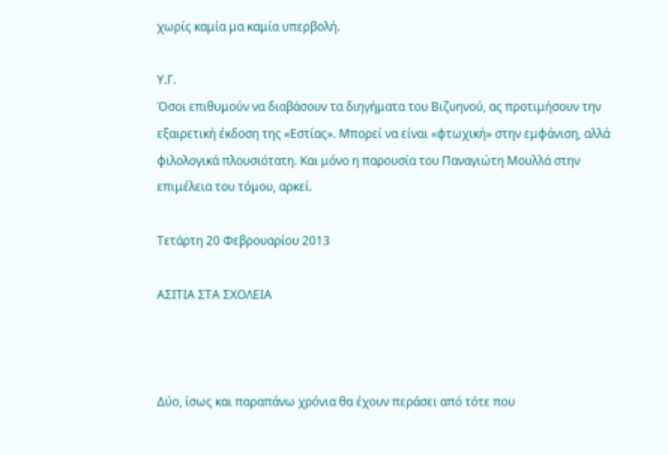χωρίς καμία μα καμία υπερβολή.

Υ.Γ.
Όσοι επιθυμούν να διαβάσουν τα διηγήματα του Βιζυηνού, ας προτιμήσουν την εξαιρετική έκδοση της «Εστίας». Μπορεί να είναι «φτωχική» στην εμφάνιση, αλλά φιλολογικά πλουσιότατη. Και μόνο η παρουσία του Παναγιώτη Μουλλά στην επιμέλεια του τόμου, αρκεί.

Τετάρτη 20 Φεβρουαρίου 2013

ΑΣΙΤΙΑ ΣΤΑ ΣΧΟΛΕΙΑ



Δύο, ίσως και παραπάνω χρόνια θα έχουν περάσει από τότε που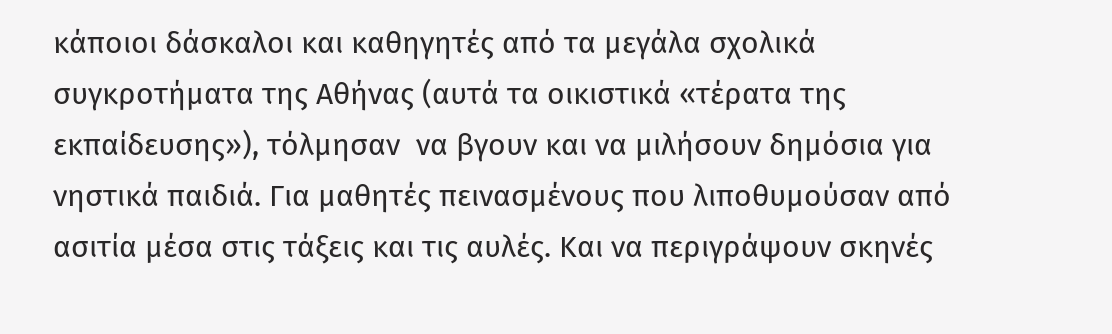κάποιοι δάσκαλοι και καθηγητές από τα μεγάλα σχολικά συγκροτήματα της Αθήνας (αυτά τα οικιστικά «τέρατα της εκπαίδευσης»), τόλμησαν  να βγουν και να μιλήσουν δημόσια για νηστικά παιδιά. Για μαθητές πεινασμένους που λιποθυμούσαν από ασιτία μέσα στις τάξεις και τις αυλές. Και να περιγράψουν σκηνές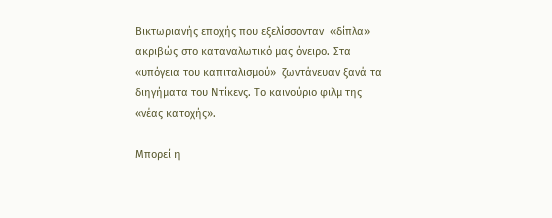Βικτωριανής εποχής που εξελίσσονταν  «δίπλα» ακριβώς στο καταναλωτικό μας όνειρο. Στα «υπόγεια του καπιταλισμού»  ζωντάνευαν ξανά τα διηγήματα του Ντίκενς. Το καινούριο φιλμ της «νέας κατοχής».

Μπορεί η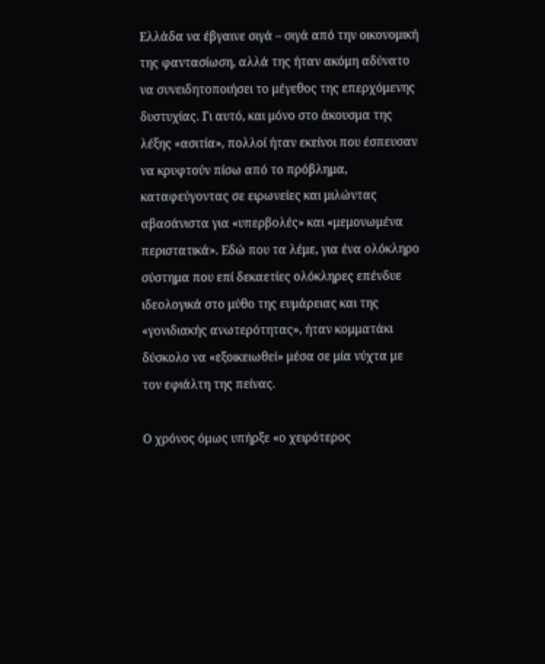Ελλάδα να έβγαινε σιγά – σιγά από την οικονομική της φαντασίωση, αλλά της ήταν ακόμη αδύνατο να συνειδητοποιήσει το μέγεθος της επερχόμενης δυστυχίας. Γι αυτό, και μόνο στο άκουσμα της λέξης «ασιτία», πολλοί ήταν εκείνοι που έσπευσαν να κρυφτούν πίσω από το πρόβλημα, καταφεύγοντας σε ειρωνείες και μιλώντας αβασάνιστα για «υπερβολές» και «μεμονωμένα περιστατικά». Εδώ που τα λέμε, για ένα ολόκληρο σύστημα που επί δεκαετίες ολόκληρες επένδυε ιδεολογικά στο μύθο της ευμάρειας και της «γονιδιακής ανωτερότητας», ήταν κομματάκι δύσκολο να «εξοικειωθεί» μέσα σε μία νύχτα με τον εφιάλτη της πείνας.

Ο χρόνος όμως υπήρξε «ο χειρότερος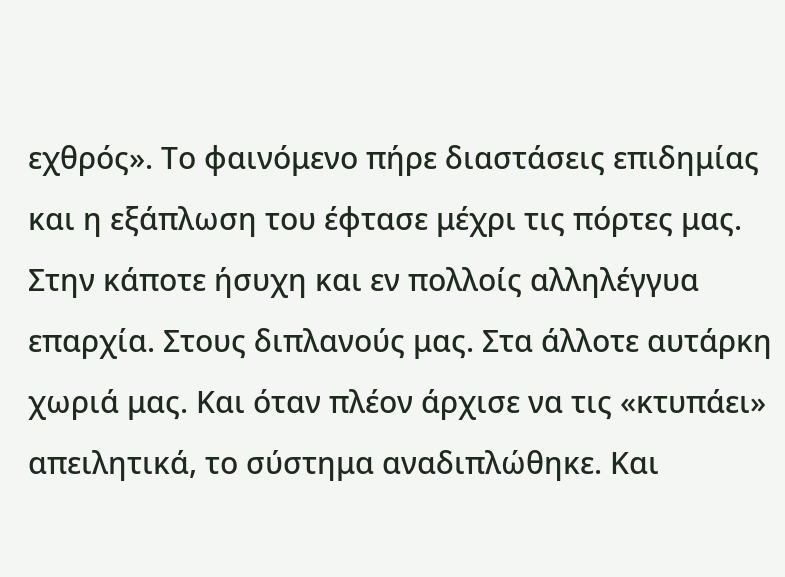εχθρός». Το φαινόμενο πήρε διαστάσεις επιδημίας και η εξάπλωση του έφτασε μέχρι τις πόρτες μας. Στην κάποτε ήσυχη και εν πολλοίς αλληλέγγυα επαρχία. Στους διπλανούς μας. Στα άλλοτε αυτάρκη χωριά μας. Και όταν πλέον άρχισε να τις «κτυπάει» απειλητικά, το σύστημα αναδιπλώθηκε. Και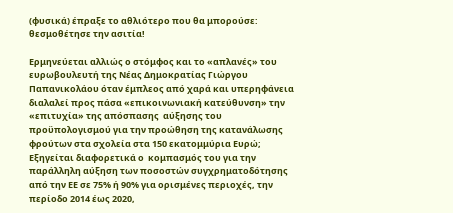(φυσικά) έπραξε το αθλιότερο που θα μπορούσε: θεσμοθέτησε την ασιτία!

Ερμηνεύεται αλλιώς ο στόμφος και το «απλανές» του ευρωβουλευτή της Νέας Δημοκρατίας Γιώργου Παπανικολάου όταν έμπλεος από χαρά και υπερηφάνεια διαλαλεί προς πάσα «επικοινωνιακή κατεύθυνση» την «επιτυχία» της απόσπασης  αύξησης του προϋπολογισμού για την προώθηση της κατανάλωσης φρούτων στα σχολεία στα 150 εκατομμύρια Ευρώ; Εξηγείται διαφορετικά ο  κομπασμός του για την παράλληλη αύξηση των ποσοστών συγχρηματοδότησης από την ΕΕ σε 75% ή 90% για ορισμένες περιοχές, την περίοδο 2014 έως 2020,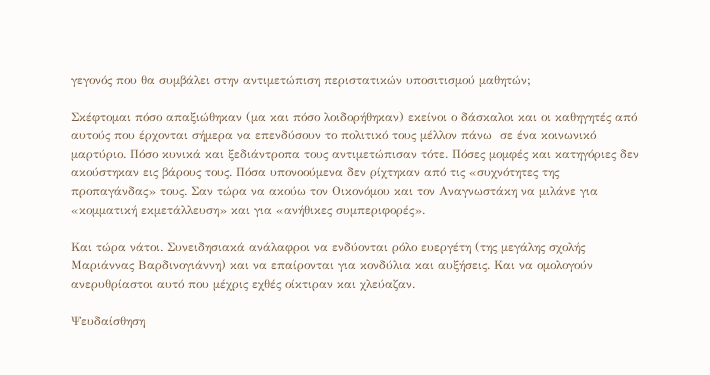γεγονός που θα συμβάλει στην αντιμετώπιση περιστατικών υποσιτισμού μαθητών;

Σκέφτομαι πόσο απαξιώθηκαν (μα και πόσο λοιδορήθηκαν) εκείνοι ο δάσκαλοι και οι καθηγητές από αυτούς που έρχονται σήμερα να επενδύσουν το πολιτικό τους μέλλον πάνω  σε ένα κοινωνικό μαρτύριο. Πόσο κυνικά και ξεδιάντροπα τους αντιμετώπισαν τότε. Πόσες μομφές και κατηγόριες δεν ακούστηκαν εις βάρους τους. Πόσα υπονοούμενα δεν ρίχτηκαν από τις «συχνότητες της προπαγάνδας» τους. Σαν τώρα να ακούω τον Οικονόμου και τον Αναγνωστάκη να μιλάνε για «κομματική εκμετάλλευση» και για «ανήθικες συμπεριφορές».

Και τώρα νάτοι. Συνειδησιακά ανάλαφροι να ενδύονται ρόλο ευεργέτη (της μεγάλης σχολής Μαριάννας Βαρδινογιάννη) και να επαίρονται για κονδύλια και αυξήσεις. Και να ομολογούν ανερυθρίαστοι αυτό που μέχρις εχθές οίκτιραν και χλεύαζαν.

Ψευδαίσθηση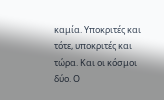καμία. Υποκριτές και τότε, υποκριτές και τώρα. Και οι κόσμοι δύο. Ο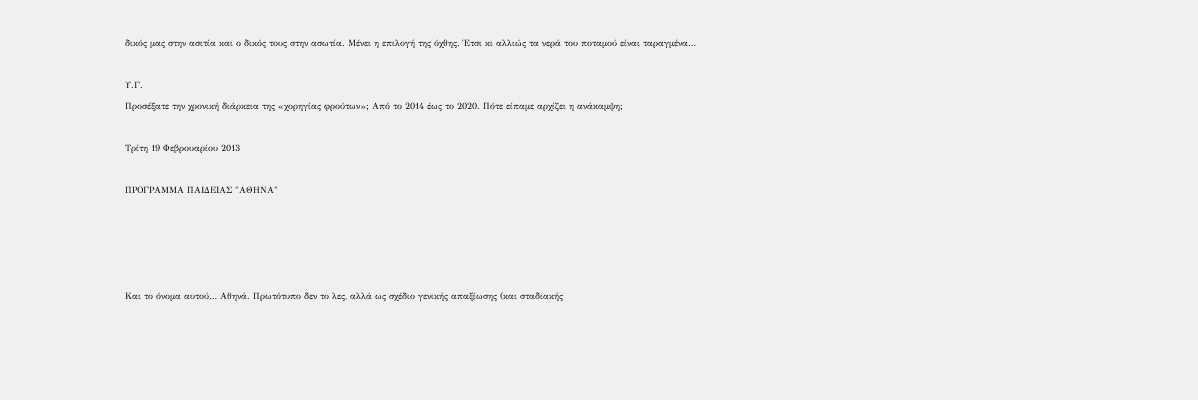δικός μας στην ασιτία και ο δικός τους στην ασωτία. Μένει η επιλογή της όχθης. Έτσι κι αλλιώς τα νερά του ποταμού είναι ταραγμένα…

Υ.Γ.
Προσέξατε την χρονική διάρκεια της «χορηγίας φρούτων»; Από το 2014 έως το 2020. Πότε είπαμε αρχίζει η ανάκαμψη;

Τρίτη 19 Φεβρουαρίου 2013

ΠΡΟΓΡΑΜΜΑ ΠΑΙΔΕΙΑΣ "ΑΘΗΝΑ"




Και το όνομα αυτού… Αθηνά. Πρωτότυπο δεν το λες, αλλά ως σχέδιο γενικής απαξίωσης (και σταδιακής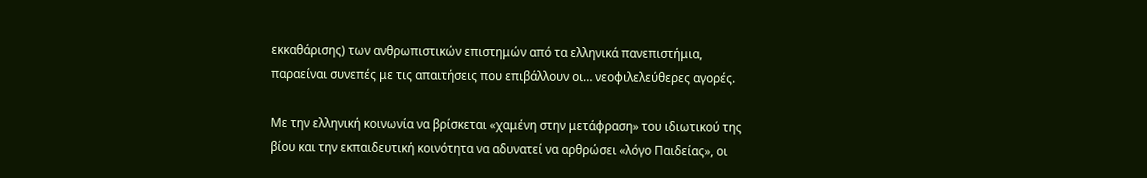εκκαθάρισης) των ανθρωπιστικών επιστημών από τα ελληνικά πανεπιστήμια, παραείναι συνεπές με τις απαιτήσεις που επιβάλλουν οι… νεοφιλελεύθερες αγορές.

Με την ελληνική κοινωνία να βρίσκεται «χαμένη στην μετάφραση» του ιδιωτικού της βίου και την εκπαιδευτική κοινότητα να αδυνατεί να αρθρώσει «λόγο Παιδείας», οι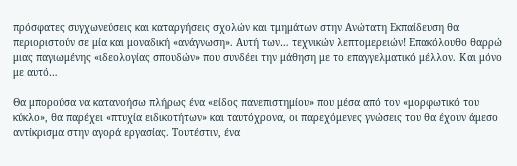πρόσφατες συγχωνεύσεις και καταργήσεις σχολών και τμημάτων στην Ανώτατη Εκπαίδευση θα περιοριστούν σε μία και μοναδική «ανάγνωση». Αυτή των… τεχνικών λεπτομερειών! Επακόλουθο θαρρώ μιας παγιωμένης «ιδεολογίας σπουδών» που συνδέει την μάθηση με το επαγγελματικό μέλλον. Και μόνο με αυτό…

Θα μπορούσα να κατανοήσω πλήρως ένα «είδος πανεπιστημίου» που μέσα από τον «μορφωτικό του κύκλο», θα παρέχει «πτυχία ειδικοτήτων» και ταυτόχρονα, οι παρεχόμενες γνώσεις του θα έχουν άμεσο αντίκρισμα στην αγορά εργασίας. Τουτέστιν, ένα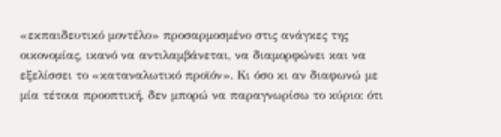«εκπαιδευτικό μοντέλο» προσαρμοσμένο στις ανάγκες της οικονομίας, ικανό να αντιλαμβάνεται, να διαμορφώνει και να εξελίσσει το «καταναλωτικό προϊόν». Κι όσο κι αν διαφωνώ με μία τέτοια προοπτική, δεν μπορώ να παραγνωρίσω το κύριο: ότι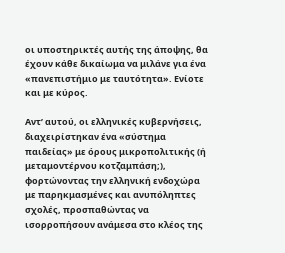οι υποστηρικτές αυτής της άποψης, θα έχουν κάθε δικαίωμα να μιλάνε για ένα «πανεπιστήμιο με ταυτότητα». Ενίοτε και με κύρος.

Αντ’ αυτού, οι ελληνικές κυβερνήσεις, διαχειρίστηκαν ένα «σύστημα παιδείας» με όρους μικροπολιτικής (ή μεταμοντέρνου κοτζαμπάση;), φορτώνοντας την ελληνική ενδοχώρα με παρηκμασμένες και ανυπόληπτες σχολές, προσπαθώντας να ισορροπήσουν ανάμεσα στο κλέος της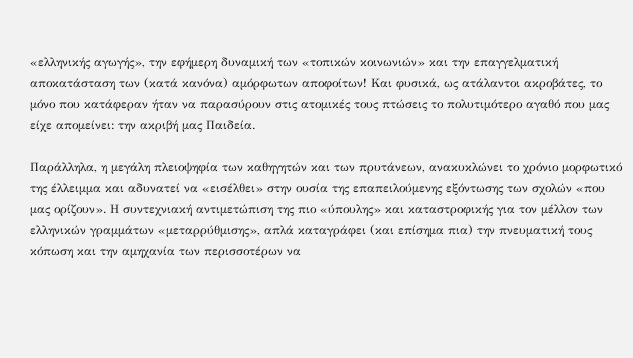«ελληνικής αγωγής», την εφήμερη δυναμική των «τοπικών κοινωνιών» και την επαγγελματική αποκατάσταση των (κατά κανόνα) αμόρφωτων αποφοίτων! Και φυσικά, ως ατάλαντοι ακροβάτες, το μόνο που κατάφεραν ήταν να παρασύρουν στις ατομικές τους πτώσεις το πολυτιμότερο αγαθό που μας είχε απομείνει: την ακριβή μας Παιδεία.

Παράλληλα, η μεγάλη πλειοψηφία των καθηγητών και των πρυτάνεων, ανακυκλώνει το χρόνιο μορφωτικό της έλλειμμα και αδυνατεί να «εισέλθει» στην ουσία της επαπειλούμενης εξόντωσης των σχολών «που μας ορίζουν». Η συντεχνιακή αντιμετώπιση της πιο «ύπουλης» και καταστροφικής για τον μέλλον των ελληνικών γραμμάτων «μεταρρύθμισης», απλά καταγράφει (και επίσημα πια) την πνευματική τους κόπωση και την αμηχανία των περισσοτέρων να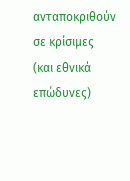ανταποκριθούν σε κρίσιμες (και εθνικά επώδυνες)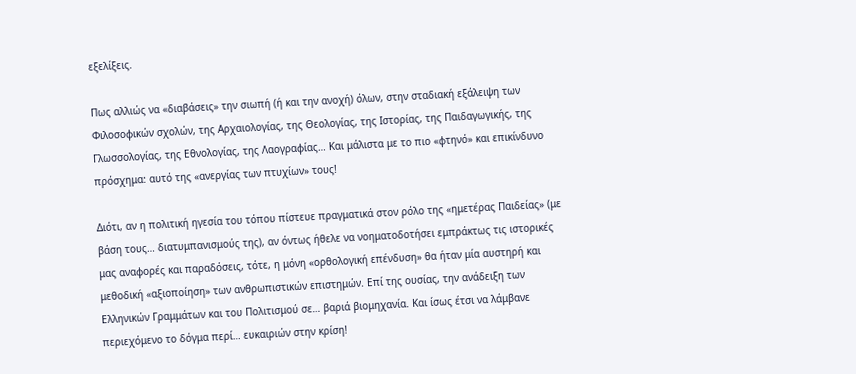εξελίξεις.

Πως αλλιώς να «διαβάσεις» την σιωπή (ή και την ανοχή) όλων, στην σταδιακή εξάλειψη των Φιλοσοφικών σχολών, της Αρχαιολογίας, της Θεολογίας, της Ιστορίας, της Παιδαγωγικής, της Γλωσσολογίας, της Εθνολογίας, της Λαογραφίας… Και μάλιστα με το πιο «φτηνό» και επικίνδυνο πρόσχημα: αυτό της «ανεργίας των πτυχίων» τους!

Διότι, αν η πολιτική ηγεσία του τόπου πίστευε πραγματικά στον ρόλο της «ημετέρας Παιδείας» (με βάση τους… διατυμπανισμούς της), αν όντως ήθελε να νοηματοδοτήσει εμπράκτως τις ιστορικές μας αναφορές και παραδόσεις, τότε, η μόνη «ορθολογική επένδυση» θα ήταν μία αυστηρή και μεθοδική «αξιοποίηση» των ανθρωπιστικών επιστημών. Επί της ουσίας, την ανάδειξη των Ελληνικών Γραμμάτων και του Πολιτισμού σε… βαριά βιομηχανία. Και ίσως έτσι να λάμβανε περιεχόμενο το δόγμα περί… ευκαιριών στην κρίση!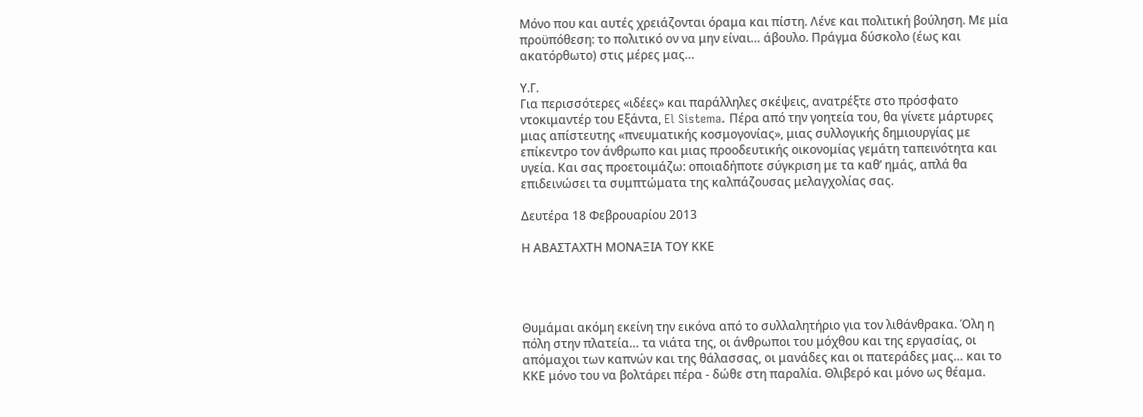Μόνο που και αυτές χρειάζονται όραμα και πίστη. Λένε και πολιτική βούληση. Με μία προϋπόθεση: το πολιτικό ον να μην είναι… άβουλο. Πράγμα δύσκολο (έως και ακατόρθωτο) στις μέρες μας…

Υ.Γ.
Για περισσότερες «ιδέες» και παράλληλες σκέψεις, ανατρέξτε στο πρόσφατο ντοκιμαντέρ του Εξάντα, El Sistema. Πέρα από την γοητεία του, θα γίνετε μάρτυρες μιας απίστευτης «πνευματικής κοσμογονίας», μιας συλλογικής δημιουργίας με επίκεντρο τον άνθρωπο και μιας προοδευτικής οικονομίας γεμάτη ταπεινότητα και υγεία. Και σας προετοιμάζω: οποιαδήποτε σύγκριση με τα καθ’ ημάς, απλά θα επιδεινώσει τα συμπτώματα της καλπάζουσας μελαγχολίας σας.

Δευτέρα 18 Φεβρουαρίου 2013

Η ΑΒΑΣΤΑΧΤΗ ΜΟΝΑΞΙΑ ΤΟΥ ΚΚΕ




Θυμάμαι ακόμη εκείνη την εικόνα από το συλλαλητήριο για τον λιθάνθρακα. Όλη η πόλη στην πλατεία… τα νιάτα της, οι άνθρωποι του μόχθου και της εργασίας, οι απόμαχοι των καπνών και της θάλασσας, οι μανάδες και οι πατεράδες μας… και το ΚΚΕ μόνο του να βολτάρει πέρα - δώθε στη παραλία. Θλιβερό και μόνο ως θέαμα.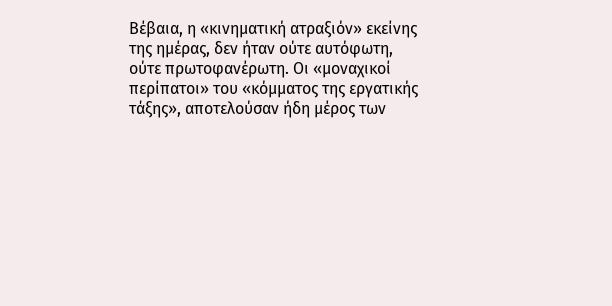Βέβαια, η «κινηματική ατραξιόν» εκείνης της ημέρας, δεν ήταν ούτε αυτόφωτη, ούτε πρωτοφανέρωτη. Οι «μοναχικοί περίπατοι» του «κόμματος της εργατικής τάξης», αποτελούσαν ήδη μέρος των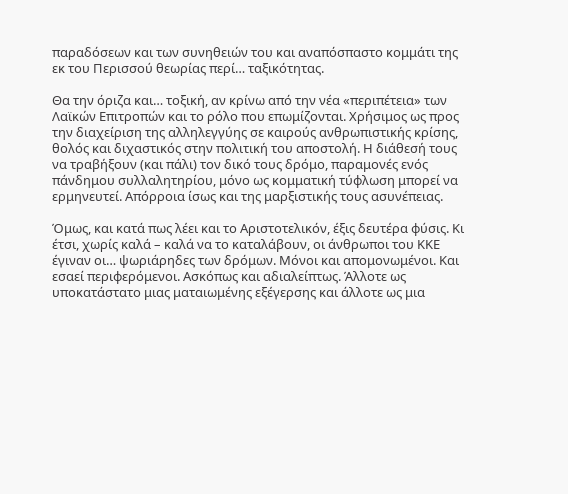παραδόσεων και των συνηθειών του και αναπόσπαστο κομμάτι της εκ του Περισσού θεωρίας περί… ταξικότητας.

Θα την όριζα και… τοξική, αν κρίνω από την νέα «περιπέτεια» των Λαϊκών Επιτροπών και το ρόλο που επωμίζονται. Χρήσιμος ως προς την διαχείριση της αλληλεγγύης σε καιρούς ανθρωπιστικής κρίσης, θολός και διχαστικός στην πολιτική του αποστολή. Η διάθεσή τους να τραβήξουν (και πάλι) τον δικό τους δρόμο, παραμονές ενός πάνδημου συλλαλητηρίου, μόνο ως κομματική τύφλωση μπορεί να ερμηνευτεί. Απόρροια ίσως και της μαρξιστικής τους ασυνέπειας.

Όμως, και κατά πως λέει και το Αριστοτελικόν, έξις δευτέρα φύσις. Κι έτσι, χωρίς καλά – καλά να το καταλάβουν, οι άνθρωποι του ΚΚΕ έγιναν οι… ψωριάρηδες των δρόμων. Μόνοι και απομονωμένοι. Και εσαεί περιφερόμενοι. Ασκόπως και αδιαλείπτως. Άλλοτε ως υποκατάστατο μιας ματαιωμένης εξέγερσης και άλλοτε ως μια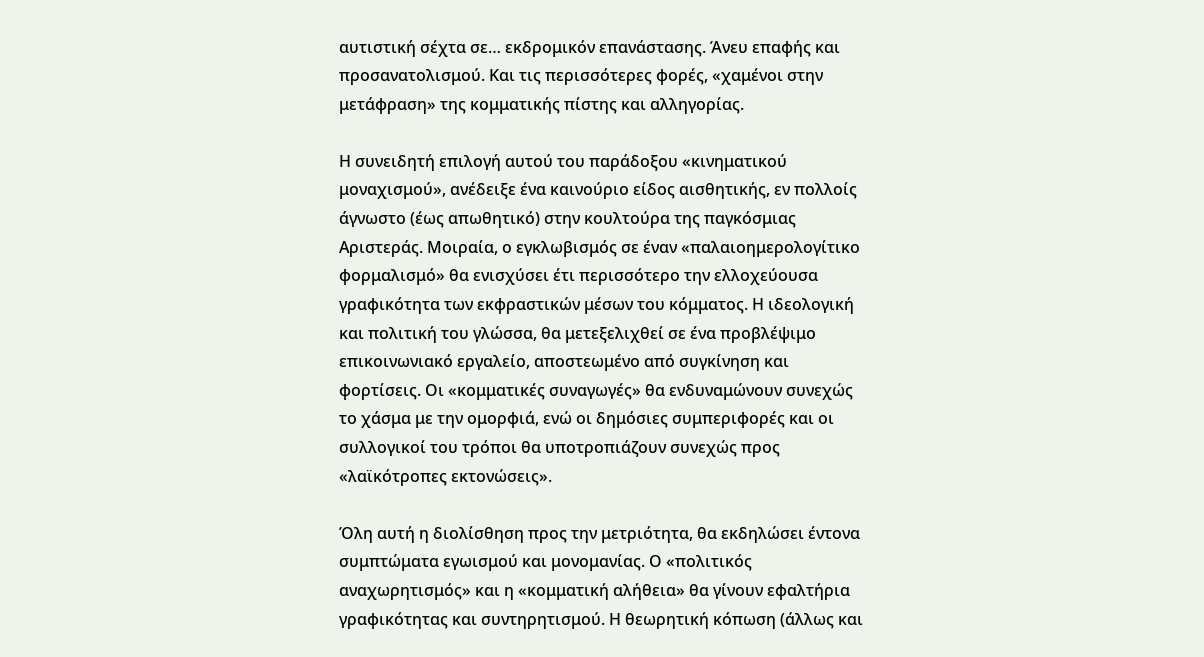αυτιστική σέχτα σε… εκδρομικόν επανάστασης. Άνευ επαφής και προσανατολισμού. Και τις περισσότερες φορές, «χαμένοι στην μετάφραση» της κομματικής πίστης και αλληγορίας.

Η συνειδητή επιλογή αυτού του παράδοξου «κινηματικού μοναχισμού», ανέδειξε ένα καινούριο είδος αισθητικής, εν πολλοίς άγνωστο (έως απωθητικό) στην κουλτούρα της παγκόσμιας Αριστεράς. Μοιραία, ο εγκλωβισμός σε έναν «παλαιοημερολογίτικο φορμαλισμό» θα ενισχύσει έτι περισσότερο την ελλοχεύουσα γραφικότητα των εκφραστικών μέσων του κόμματος. Η ιδεολογική και πολιτική του γλώσσα, θα μετεξελιχθεί σε ένα προβλέψιμο επικοινωνιακό εργαλείο, αποστεωμένο από συγκίνηση και φορτίσεις. Οι «κομματικές συναγωγές» θα ενδυναμώνουν συνεχώς το χάσμα με την ομορφιά, ενώ οι δημόσιες συμπεριφορές και οι συλλογικοί του τρόποι θα υποτροπιάζουν συνεχώς προς  «λαϊκότροπες εκτονώσεις».

Όλη αυτή η διολίσθηση προς την μετριότητα, θα εκδηλώσει έντονα συμπτώματα εγωισμού και μονομανίας. Ο «πολιτικός αναχωρητισμός» και η «κομματική αλήθεια» θα γίνουν εφαλτήρια γραφικότητας και συντηρητισμού. Η θεωρητική κόπωση (άλλως και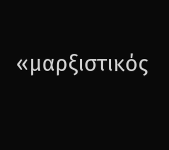«μαρξιστικός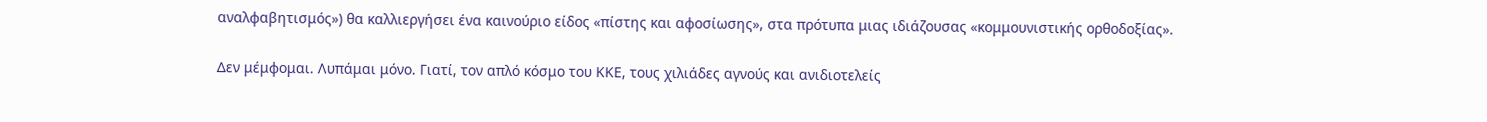αναλφαβητισμός») θα καλλιεργήσει ένα καινούριο είδος «πίστης και αφοσίωσης», στα πρότυπα μιας ιδιάζουσας «κομμουνιστικής ορθοδοξίας».

Δεν μέμφομαι. Λυπάμαι μόνο. Γιατί, τον απλό κόσμο του ΚΚΕ, τους χιλιάδες αγνούς και ανιδιοτελείς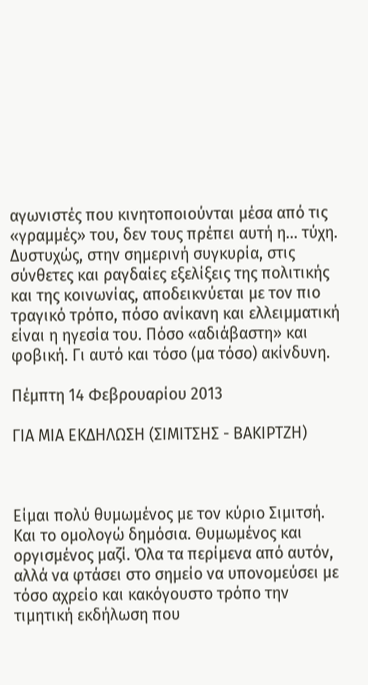αγωνιστές που κινητοποιούνται μέσα από τις «γραμμές» του, δεν τους πρέπει αυτή η... τύχη. Δυστυχώς, στην σημερινή συγκυρία, στις σύνθετες και ραγδαίες εξελίξεις της πολιτικής και της κοινωνίας, αποδεικνύεται με τον πιο τραγικό τρόπο, πόσο ανίκανη και ελλειμματική είναι η ηγεσία του. Πόσο «αδιάβαστη» και φοβική. Γι αυτό και τόσο (μα τόσο) ακίνδυνη.

Πέμπτη 14 Φεβρουαρίου 2013

ΓΙΑ ΜΙΑ ΕΚΔΗΛΩΣΗ (ΣΙΜΙΤΣΗΣ - ΒΑΚΙΡΤΖΗ)



Είμαι πολύ θυμωμένος με τον κύριο Σιμιτσή. Και το ομολογώ δημόσια. Θυμωμένος και οργισμένος μαζί. Όλα τα περίμενα από αυτόν, αλλά να φτάσει στο σημείο να υπονομεύσει με τόσο αχρείο και κακόγουστο τρόπο την τιμητική εκδήλωση που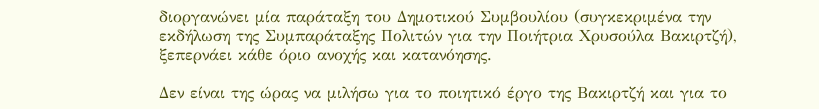διοργανώνει μία παράταξη του Δημοτικού Συμβουλίου (συγκεκριμένα την εκδήλωση της Συμπαράταξης Πολιτών για την Ποιήτρια Χρυσούλα Βακιρτζή), ξεπερνάει κάθε όριο ανοχής και κατανόησης.

Δεν είναι της ώρας να μιλήσω για το ποιητικό έργο της Βακιρτζή και για το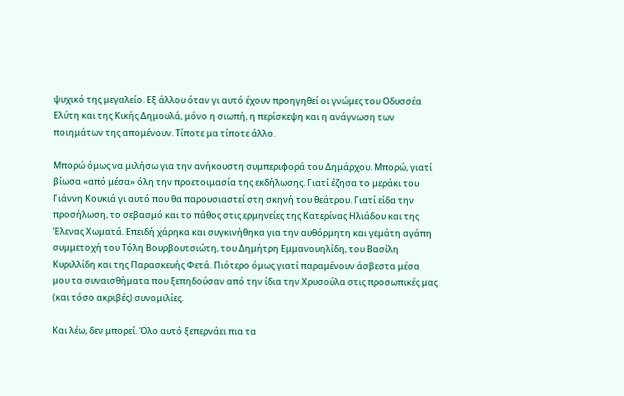ψυχικό της μεγαλείο. Εξ άλλου όταν γι αυτό έχουν προηγηθεί οι γνώμες του Οδυσσέα Ελύτη και της Κικής Δημουλά, μόνο η σιωπή, η περίσκεψη και η ανάγνωση των ποιημάτων της απομένουν. Τίποτε μα τίποτε άλλο.

Μπορώ όμως να μιλήσω για την ανήκουστη συμπεριφορά του Δημάρχου. Μπορώ, γιατί βίωσα «από μέσα» όλη την προετοιμασία της εκδήλωσης. Γιατί έζησα το μεράκι του Γιάννη Κουκιά γι αυτό που θα παρουσιαστεί στη σκηνή του θεάτρου. Γιατί είδα την προσήλωση, το σεβασμό και το πάθος στις ερμηνείες της Κατερίνας Ηλιάδου και της Έλενας Χωματά. Επειδή χάρηκα και συγκινήθηκα για την αυθόρμητη και γεμάτη αγάπη συμμετοχή του Τόλη Βουρβουτσιώτη, του Δημήτρη Εμμανουηλίδη, του Βασίλη Κυριλλίδη και της Παρασκευής Φετά. Πιότερο όμως γιατί παραμένουν άσβεστα μέσα μου τα συναισθήματα που ξεπηδούσαν από την ίδια την Χρυσούλα στις προσωπικές μας (και τόσο ακριβές) συνομιλίες.

Και λέω, δεν μπορεί. Όλο αυτό ξεπερνάει πια τα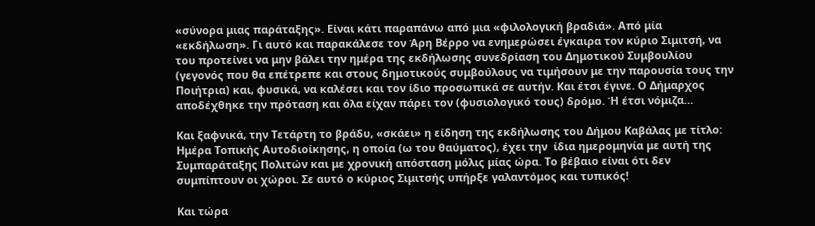«σύνορα μιας παράταξης». Είναι κάτι παραπάνω από μια «φιλολογική βραδιά». Από μία «εκδήλωση». Γι αυτό και παρακάλεσε τον Άρη Βέρρο να ενημερώσει έγκαιρα τον κύριο Σιμιτσή, να του προτείνει να μην βάλει την ημέρα της εκδήλωσης συνεδρίαση του Δημοτικού Συμβουλίου (γεγονός που θα επέτρεπε και στους δημοτικούς συμβούλους να τιμήσουν με την παρουσία τους την Ποιήτρια) και, φυσικά, να καλέσει και τον ίδιο προσωπικά σε αυτήν. Και έτσι έγινε. Ο Δήμαρχος αποδέχθηκε την πρόταση και όλα είχαν πάρει τον (φυσιολογικό τους) δρόμο. Ή έτσι νόμιζα…

Και ξαφνικά, την Τετάρτη το βράδυ, «σκάει» η είδηση της εκδήλωσης του Δήμου Καβάλας με τίτλο: Ημέρα Τοπικής Αυτοδιοίκησης, η οποία (ω του θαύματος), έχει την  ίδια ημερομηνία με αυτή της Συμπαράταξης Πολιτών και με χρονική απόσταση μόλις μίας ώρα. Το βέβαιο είναι ότι δεν συμπίπτουν οι χώροι. Σε αυτό ο κύριος Σιμιτσής υπήρξε γαλαντόμος και τυπικός!

Και τώρα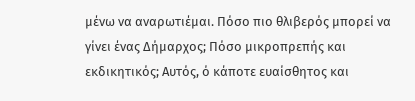μένω να αναρωτιέμαι. Πόσο πιο θλιβερός μπορεί να γίνει ένας Δήμαρχος; Πόσο μικροπρεπής και εκδικητικός; Αυτός, ό κάποτε ευαίσθητος και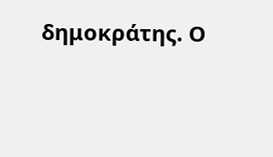δημοκράτης. Ο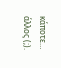κάποτε… άλλος (;).